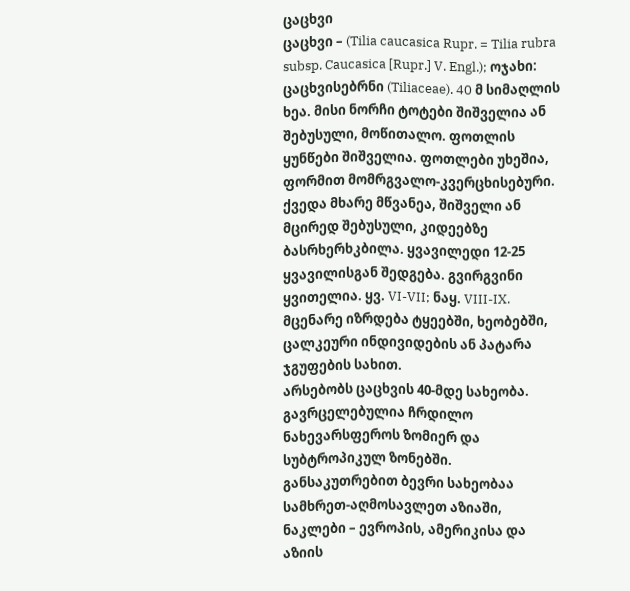ცაცხვი
ცაცხვი – (Tilia caucasica Rupr. = Tilia rubra subsp. Caucasica [Rupr.] V. Engl.); ოჯახი: ცაცხვისებრნი (Tiliaceae). 40 მ სიმაღლის ხეა. მისი ნორჩი ტოტები შიშველია ან შებუსული, მოწითალო. ფოთლის ყუნწები შიშველია. ფოთლები უხეშია, ფორმით მომრგვალო-კვერცხისებური. ქვედა მხარე მწვანეა, შიშველი ან მცირედ შებუსული, კიდეებზე ბასრხერხკბილა. ყვავილედი 12-25 ყვავილისგან შედგება. გვირგვინი ყვითელია. ყვ. VI-VII; ნაყ. VIII-IX. მცენარე იზრდება ტყეებში, ხეობებში, ცალკეური ინდივიდების ან პატარა ჯგუფების სახით.
არსებობს ცაცხვის 40-მდე სახეობა. გავრცელებულია ჩრდილო ნახევარსფეროს ზომიერ და სუბტროპიკულ ზონებში. განსაკუთრებით ბევრი სახეობაა სამხრეთ-აღმოსავლეთ აზიაში, ნაკლები – ევროპის, ამერიკისა და აზიის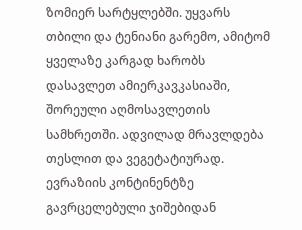ზომიერ სარტყლებში. უყვარს თბილი და ტენიანი გარემო, ამიტომ ყველაზე კარგად ხარობს დასავლეთ ამიერკავკასიაში, შორეული აღმოსავლეთის სამხრეთში. ადვილად მრავლდება თესლით და ვეგეტატიურად. ევრაზიის კონტინენტზე გავრცელებული ჯიშებიდან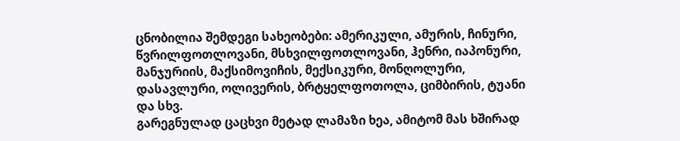ცნობილია შემდეგი სახეობები: ამერიკული, ამურის, ჩინური, წვრილფოთლოვანი, მსხვილფოთლოვანი, ჰენრი, იაპონური, მანჯურიის, მაქსიმოვიჩის, მექსიკური, მონღოლური, დასავლური, ოლივერის, ბრტყელფოთოლა, ციმბირის, ტუანი და სხვ.
გარეგნულად ცაცხვი მეტად ლამაზი ხეა, ამიტომ მას ხშირად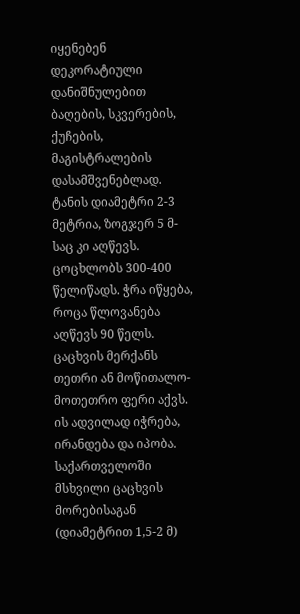იყენებენ დეკორატიული დანიშნულებით ბაღების, სკვერების, ქუჩების, მაგისტრალების დასამშვენებლად. ტანის დიამეტრი 2-3 მეტრია, ზოგჯერ 5 მ-საც კი აღწევს. ცოცხლობს 300-400 წელიწადს. ჭრა იწყება, როცა წლოვანება აღწევს 90 წელს.
ცაცხვის მერქანს თეთრი ან მოწითალო-მოთეთრო ფერი აქვს. ის ადვილად იჭრება, ირანდება და იპობა. საქართველოში მსხვილი ცაცხვის მორებისაგან (დიამეტრით 1,5-2 მ)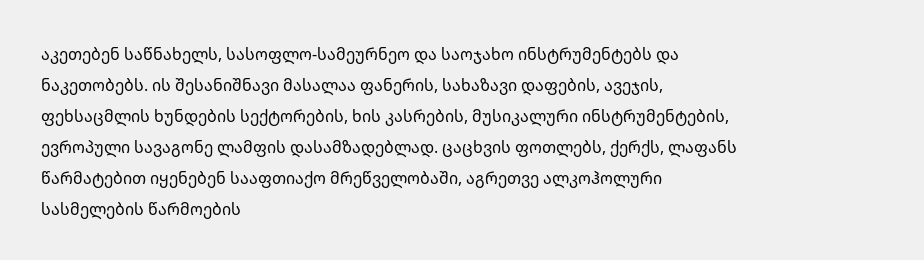აკეთებენ საწნახელს, სასოფლო-სამეურნეო და საოჯახო ინსტრუმენტებს და ნაკეთობებს. ის შესანიშნავი მასალაა ფანერის, სახაზავი დაფების, ავეჯის, ფეხსაცმლის ხუნდების სექტორების, ხის კასრების, მუსიკალური ინსტრუმენტების, ევროპული სავაგონე ლამფის დასამზადებლად. ცაცხვის ფოთლებს, ქერქს, ლაფანს წარმატებით იყენებენ სააფთიაქო მრეწველობაში, აგრეთვე ალკოჰოლური სასმელების წარმოების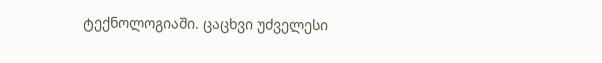ტექნოლოგიაში. ცაცხვი უძველესი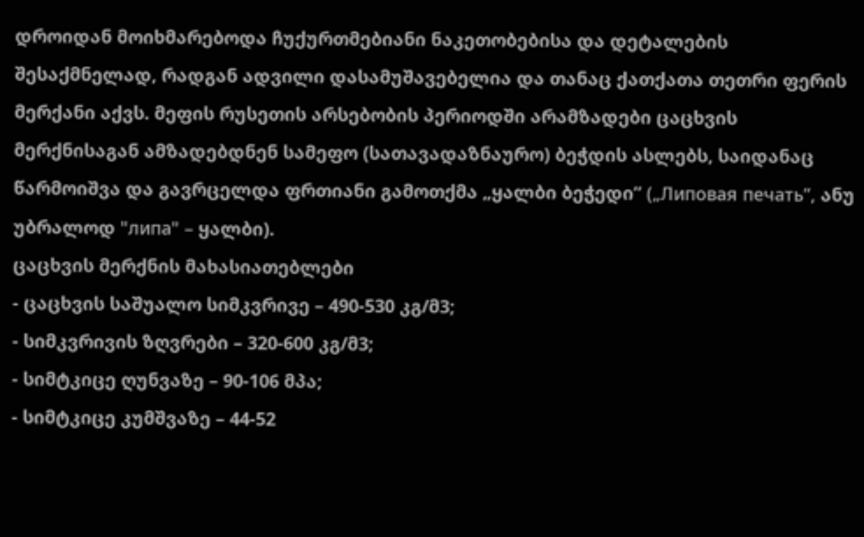დროიდან მოიხმარებოდა ჩუქურთმებიანი ნაკეთობებისა და დეტალების შესაქმნელად, რადგან ადვილი დასამუშავებელია და თანაც ქათქათა თეთრი ფერის მერქანი აქვს. მეფის რუსეთის არსებობის პერიოდში არამზადები ცაცხვის მერქნისაგან ამზადებდნენ სამეფო (სათავადაზნაურო) ბეჭდის ასლებს, საიდანაც წარმოიშვა და გავრცელდა ფრთიანი გამოთქმა „ყალბი ბეჭედი” („Липовая печать”, ანუ უბრალოდ "липа" – ყალბი).
ცაცხვის მერქნის მახასიათებლები
- ცაცხვის საშუალო სიმკვრივე – 490-530 კგ/მ3;
- სიმკვრივის ზღვრები – 320-600 კგ/მ3;
- სიმტკიცე ღუნვაზე – 90-106 მპა;
- სიმტკიცე კუმშვაზე – 44-52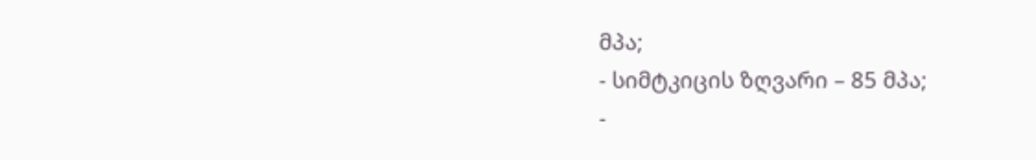მპა;
- სიმტკიცის ზღვარი – 85 მპა;
-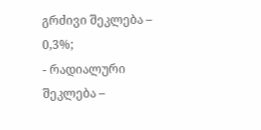გრძივი შეკლება – 0,3%;
- რადიალური შეკლება –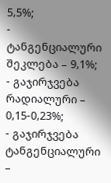5,5%;
- ტანგენციალური შეკლება – 9,1%;
- გაჯირჯვება რადიალური – 0,15-0,23%;
- გაჯირჯვება ტანგენციალური –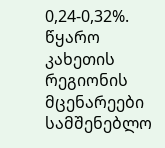0,24-0,32%.
წყარო
კახეთის რეგიონის მცენარეები
სამშენებლო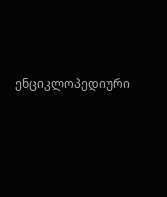ენციკლოპედიური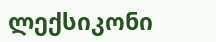ლექსიკონი